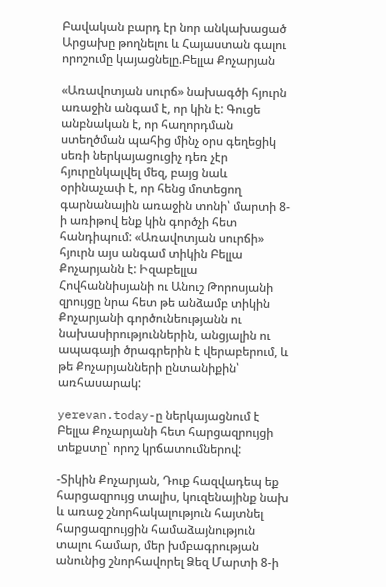Բավական բարդ էր նոր անկախացած Արցախը թողնելու և Հայաստան գալու որոշումը կայացնելը.Բելլա Քոչարյան

«Առավոտյան սուրճ» նախագծի հյուրն առաջին անգամ է, որ կին է: Գուցե անբնական է, որ հաղորդման ստեղծման պահից մինչ օրս գեղեցիկ սեռի ներկայացուցիչ դեռ չէր հյուրընկալվել մեզ, բայց նաև օրինաչափ է, որ հենց մոտեցող գարնանային առաջին տոնի՝ մարտի 8-ի առիթով ենք կին գործչի հետ հանդիպում: «Առավոտյան սուրճի» հյուրն այս անգամ տիկին Բելլա Քոչարյանն է: Իզաբելլա Հովհաննիսյանի ու Անուշ Թորոսյանի զրույցը նրա հետ թե անձամբ տիկին Քոչարյանի գործունեությանն ու նախասիրություններին, անցյալին ու ապագայի ծրագրերին է վերաբերում, և թե Քոչարյանների ընտանիքին՝ առհասարակ:

yerevan.today-ը ներկայացնում է  Բելլա Քոչարյանի հետ հարցազրույցի տեքստը՝ որոշ կրճատումներով:

-Տիկին Քոչարյան, Դուք հազվադեպ եք հարցազրույց տալիս, կուզենայինք նախ և առաջ շնորհակալություն հայտնել հարցազրույցին համաձայնություն տալու համար, մեր խմբագրության անունից շնորհավորել Ձեզ Մարտի 8-ի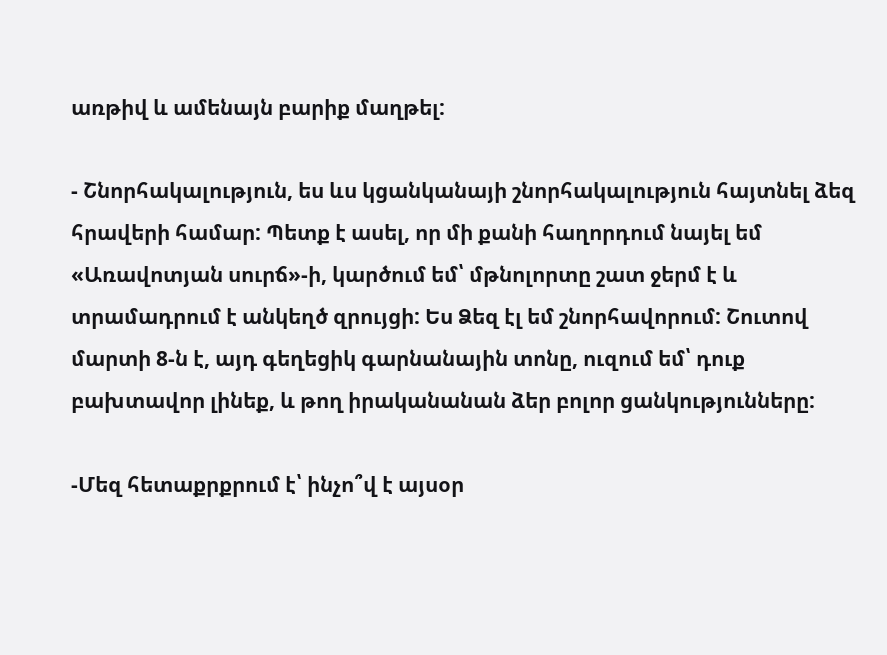առթիվ և ամենայն բարիք մաղթել:

- Շնորհակալություն, ես ևս կցանկանայի շնորհակալություն հայտնել ձեզ հրավերի համար: Պետք է ասել, որ մի քանի հաղորդում նայել եմ «Առավոտյան սուրճ»-ի, կարծում եմ՝ մթնոլորտը շատ ջերմ է և տրամադրում է անկեղծ զրույցի: Ես Ձեզ էլ եմ շնորհավորում: Շուտով մարտի 8-ն է, այդ գեղեցիկ գարնանային տոնը, ուզում եմ՝ դուք բախտավոր լինեք, և թող իրականանան ձեր բոլոր ցանկությունները:

-Մեզ հետաքրքրում է՝ ինչո՞վ է այսօր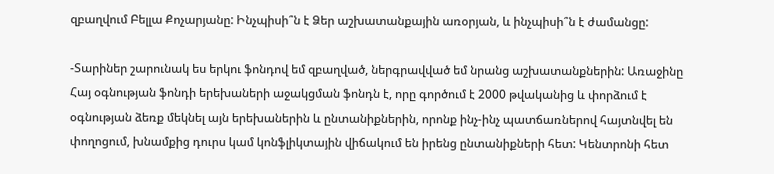զբաղվում Բելլա Քոչարյանը: Ինչպիսի՞ն է Ձեր աշխատանքային առօրյան, և ինչպիսի՞ն է ժամանցը:

-Տարիներ շարունակ ես երկու ֆոնդով եմ զբաղված, ներգրավված եմ նրանց աշխատանքներին: Առաջինը Հայ օգնության ֆոնդի երեխաների աջակցման ֆոնդն է, որը գործում է 2000 թվականից և փորձում է օգնության ձեռք մեկնել այն երեխաներին և ընտանիքներին, որոնք ինչ-ինչ պատճառներով հայտնվել են փողոցում, խնամքից դուրս կամ կոնֆլիկտային վիճակում են իրենց ընտանիքների հետ: Կենտրոնի հետ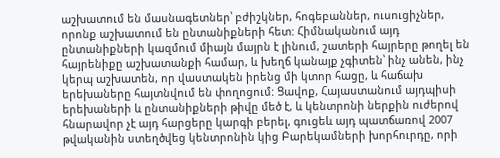աշխատում են մասնագետներ՝ բժիշկներ, հոգեբաններ, ուսուցիչներ, որոնք աշխատում են ընտանիքների հետ: Հիմնականում այդ ընտանիքների կազմում միայն մայրն է լինում, շատերի հայրերը թողել են հայրենիքը աշխատանքի համար, և խեղճ կանայք չգիտեն՝ ինչ անեն, ինչ կերպ աշխատեն, որ վաստակեն իրենց մի կտոր հացը, և հաճախ երեխաները հայտնվում են փողոցում: Ցավոք, Հայաստանում այդպիսի երեխաների և ընտանիքների թիվը մեծ է, և կենտրոնի ներքին ուժերով հնարավոր չէ այդ հարցերը կարգի բերել, գուցեև այդ պատճառով 2007 թվականին ստեղծվեց կենտրոնին կից Բարեկամների խորհուրդը, որի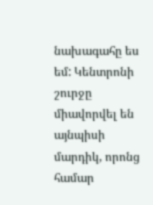նախագահը ես եմ: Կենտրոնի շուրջը միավորվել են այնպիսի մարդիկ, որոնց համար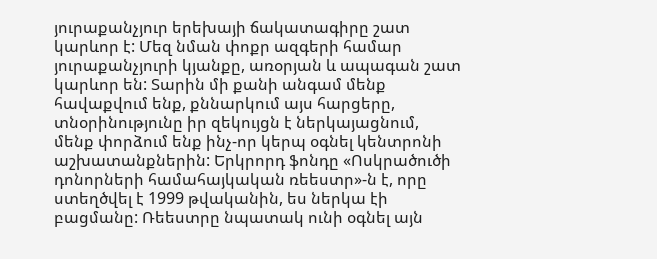յուրաքանչյուր երեխայի ճակատագիրը շատ կարևոր է: Մեզ նման փոքր ազգերի համար յուրաքանչյուրի կյանքը, առօրյան և ապագան շատ կարևոր են: Տարին մի քանի անգամ մենք հավաքվում ենք, քննարկում այս հարցերը, տնօրինությունը իր զեկույցն է ներկայացնում, մենք փորձում ենք ինչ-որ կերպ օգնել կենտրոնի աշխատանքներին: Երկրորդ ֆոնդը «Ոսկրածուծի դոնորների համահայկական ռեեստր»-ն է, որը ստեղծվել է 1999 թվականին, ես ներկա էի բացմանը: Ռեեստրը նպատակ ունի օգնել այն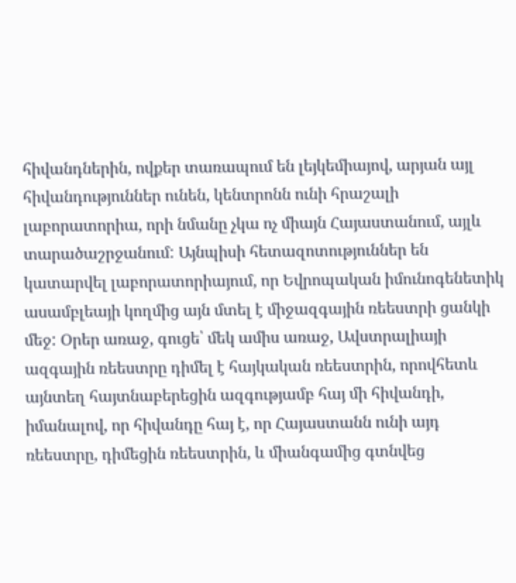հիվանդներին, ովքեր տառապում են լեյկեմիայով, արյան այլ հիվանդություններ ունեն, կենտրոնն ունի հրաշալի լաբորատորիա, որի նմանը չկա ոչ միայն Հայաստանում, այլև տարածաշրջանում: Այնպիսի հետազոտություններ են կատարվել լաբորատորիայում, որ Եվրոպական իմունոգենետիկ ասամբլեայի կողմից այն մտել է միջազգային ռեեստրի ցանկի մեջ: Օրեր առաջ, գուցե՝ մեկ ամիս առաջ, Ավստրալիայի ազգային ռեեստրը դիմել է հայկական ռեեստրին, որովհետև այնտեղ հայտնաբերեցին ազգությամբ հայ մի հիվանդի, իմանալով, որ հիվանդը հայ է, որ Հայաստանն ունի այդ ռեեստրը, դիմեցին ռեեստրին, և միանգամից գտնվեց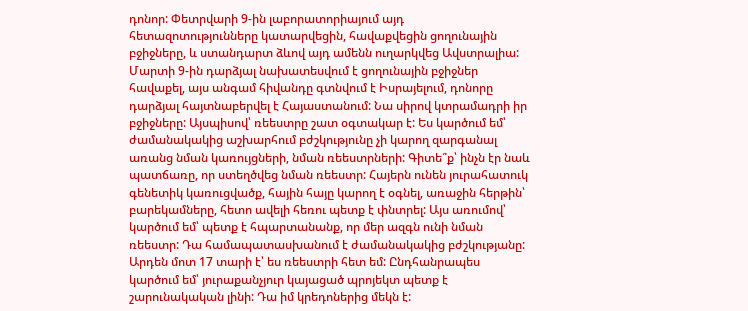դոնոր: Փետրվարի 9-ին լաբորատորիայում այդ հետազոտությունները կատարվեցին, հավաքվեցին ցողունային բջիջները, և ստանդարտ ձևով այդ ամենն ուղարկվեց Ավստրալիա: Մարտի 9-ին դարձյալ նախատեսվում է ցողունային բջիջներ հավաքել, այս անգամ հիվանդը գտնվում է Իսրայելում, դոնորը դարձյալ հայտնաբերվել է Հայաստանում: Նա սիրով կտրամադրի իր բջիջները: Այսպիսով՝ ռեեստրը շատ օգտակար է: Ես կարծում եմ՝ ժամանակակից աշխարհում բժշկությունը չի կարող զարգանալ առանց նման կառույցների, նման ռեեստրների: Գիտե՞ք՝ ինչն էր նաև պատճառը, որ ստեղծվեց նման ռեեստր: Հայերն ունեն յուրահատուկ գենետիկ կառուցվածք, հային հայը կարող է օգնել, առաջին հերթին՝ բարեկամները, հետո ավելի հեռու պետք է փնտրել: Այս առումով՝ կարծում եմ՝ պետք է հպարտանանք, որ մեր ազգն ունի նման ռեեստր: Դա համապատասխանում է ժամանակակից բժշկությանը: Արդեն մոտ 17 տարի է՝ ես ռեեստրի հետ եմ: Ընդհանրապես կարծում եմ՝ յուրաքանչյուր կայացած պրոյեկտ պետք է շարունակական լինի: Դա իմ կրեդոներից մեկն է: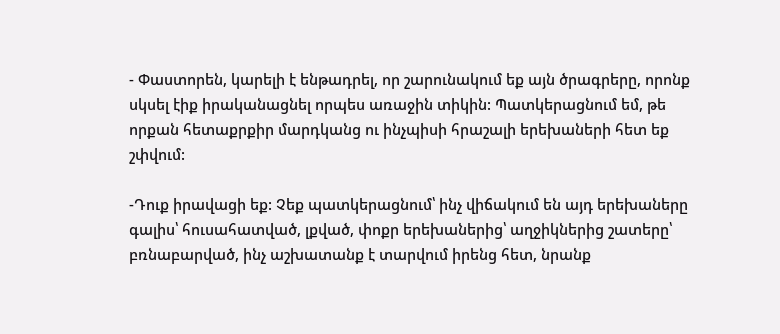- Փաստորեն, կարելի է ենթադրել, որ շարունակում եք այն ծրագրերը, որոնք սկսել էիք իրականացնել որպես առաջին տիկին: Պատկերացնում եմ, թե որքան հետաքրքիր մարդկանց ու ինչպիսի հրաշալի երեխաների հետ եք շփվում:

-Դուք իրավացի եք: Չեք պատկերացնում՝ ինչ վիճակում են այդ երեխաները գալիս՝ հուսահատված, լքված, փոքր երեխաներից՝ աղջիկներից շատերը՝ բռնաբարված, ինչ աշխատանք է տարվում իրենց հետ, նրանք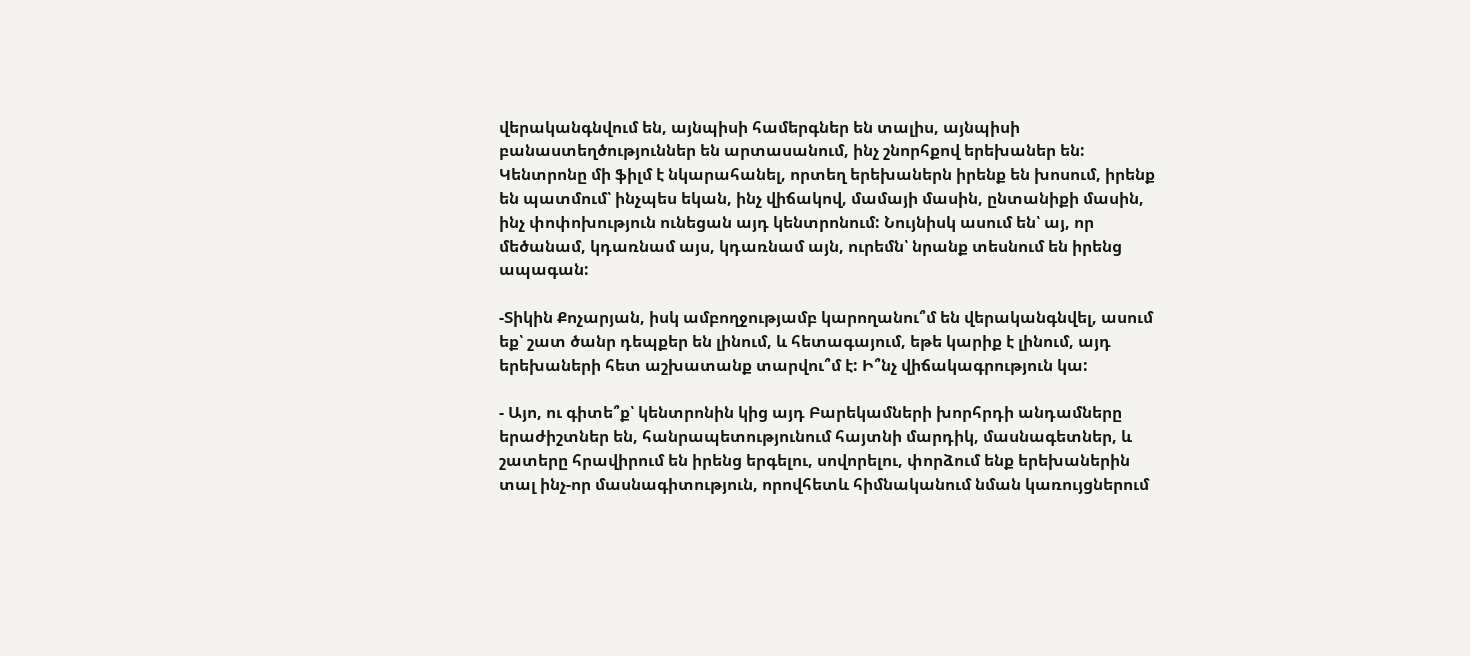վերականգնվում են, այնպիսի համերգներ են տալիս, այնպիսի բանաստեղծություններ են արտասանում, ինչ շնորհքով երեխաներ են: Կենտրոնը մի ֆիլմ է նկարահանել, որտեղ երեխաներն իրենք են խոսում, իրենք են պատմում՝ ինչպես եկան, ինչ վիճակով, մամայի մասին, ընտանիքի մասին, ինչ փոփոխություն ունեցան այդ կենտրոնում: Նույնիսկ ասում են՝ այ, որ մեծանամ, կդառնամ այս, կդառնամ այն, ուրեմն՝ նրանք տեսնում են իրենց ապագան:

-Տիկին Քոչարյան, իսկ ամբողջությամբ կարողանու՞մ են վերականգնվել, ասում եք՝ շատ ծանր դեպքեր են լինում, և հետագայում, եթե կարիք է լինում, այդ երեխաների հետ աշխատանք տարվու՞մ է: Ի՞նչ վիճակագրություն կա:

- Այո, ու գիտե՞ք՝ կենտրոնին կից այդ Բարեկամների խորհրդի անդամները երաժիշտներ են, հանրապետությունում հայտնի մարդիկ, մասնագետներ, և շատերը հրավիրում են իրենց երգելու, սովորելու, փորձում ենք երեխաներին տալ ինչ-որ մասնագիտություն, որովհետև հիմնականում նման կառույցներում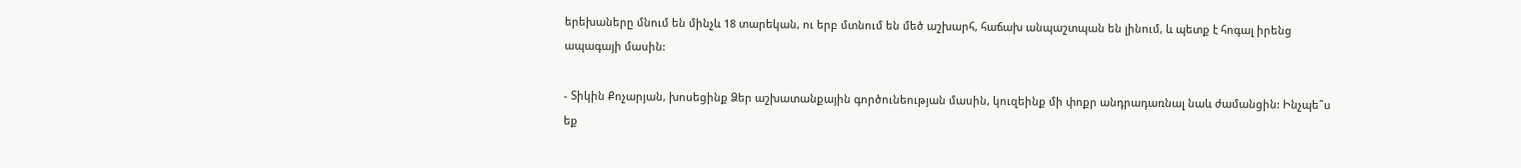երեխաները մնում են մինչև 18 տարեկան, ու երբ մտնում են մեծ աշխարհ, հաճախ անպաշտպան են լինում, և պետք է հոգալ իրենց ապագայի մասին:

- Տիկին Քոչարյան, խոսեցինք Ձեր աշխատանքային գործունեության մասին, կուզեինք մի փոքր անդրադառնալ նաև ժամանցին: Ինչպե՞ս եք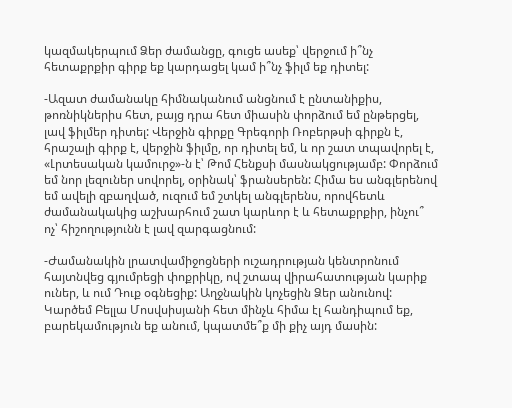կազմակերպում Ձեր ժամանցը, գուցե ասեք՝ վերջում ի՞նչ հետաքրքիր գիրք եք կարդացել կամ ի՞նչ ֆիլմ եք դիտել:

-Ազատ ժամանակը հիմնականում անցնում է ընտանիքիս, թոռնիկներիս հետ, բայց դրա հետ միասին փորձում եմ ընթերցել, լավ ֆիլմեր դիտել: Վերջին գիրքը Գրեգորի Ռոբերթսի գիրքն է, հրաշալի գիրք է, վերջին ֆիլմը, որ դիտել եմ, և որ շատ տպավորել է, «Լրտեսական կամուրջ»-ն է՝ Թոմ Հենքսի մասնակցությամբ: Փորձում եմ նոր լեզուներ սովորել, օրինակ՝ ֆրանսերեն: Հիմա ես անգլերենով եմ ավելի զբաղված, ուզում եմ շտկել անգլերենս, որովհետև ժամանակակից աշխարհում շատ կարևոր է և հետաքրքիր, ինչու՞ ոչ՝ հիշողությունն է լավ զարգացնում:

-Ժամանակին լրատվամիջոցների ուշադրության կենտրոնում հայտնվեց գյումրեցի փոքրիկը, ով շտապ վիրահատության կարիք ուներ, և ում Դուք օգնեցիք: Աղջնակին կոչեցին Ձեր անունով: Կարծեմ Բելլա Մոսվսիսյանի հետ մինչև հիմա էլ հանդիպում եք, բարեկամություն եք անում, կպատմե՞ք մի քիչ այդ մասին: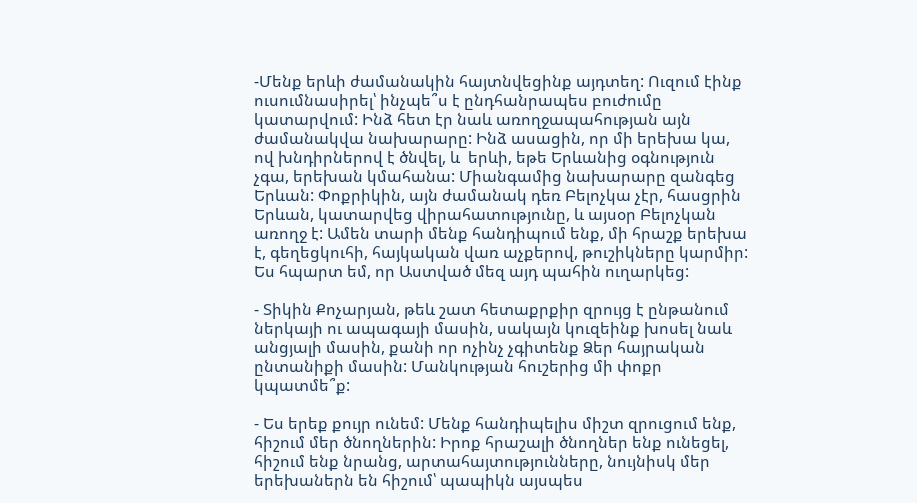-Մենք երևի ժամանակին հայտնվեցինք այդտեղ: Ուզում էինք ուսումնասիրել՝ ինչպե՞ս է ընդհանրապես բուժումը կատարվում: Ինձ հետ էր նաև առողջապահության այն ժամանակվա նախարարը: Ինձ ասացին, որ մի երեխա կա, ով խնդիրներով է ծնվել, և  երևի, եթե Երևանից օգնություն չգա, երեխան կմահանա: Միանգամից նախարարը զանգեց Երևան: Փոքրիկին, այն ժամանակ դեռ Բելոչկա չէր, հասցրին Երևան, կատարվեց վիրահատությունը, և այսօր Բելոչկան առողջ է: Ամեն տարի մենք հանդիպում ենք, մի հրաշք երեխա է, գեղեցկուհի, հայկական վառ աչքերով, թուշիկները կարմիր: Ես հպարտ եմ, որ Աստված մեզ այդ պահին ուղարկեց:

- Տիկին Քոչարյան, թեև շատ հետաքրքիր զրույց է ընթանում ներկայի ու ապագայի մասին, սակայն կուզեինք խոսել նաև անցյալի մասին, քանի որ ոչինչ չգիտենք Ձեր հայրական ընտանիքի մասին: Մանկության հուշերից մի փոքր կպատմե՞ք:

- Ես երեք քույր ունեմ: Մենք հանդիպելիս միշտ զրուցում ենք, հիշում մեր ծնողներին: Իրոք հրաշալի ծնողներ ենք ունեցել, հիշում ենք նրանց, արտահայտությունները, նույնիսկ մեր երեխաներն են հիշում՝ պապիկն այսպես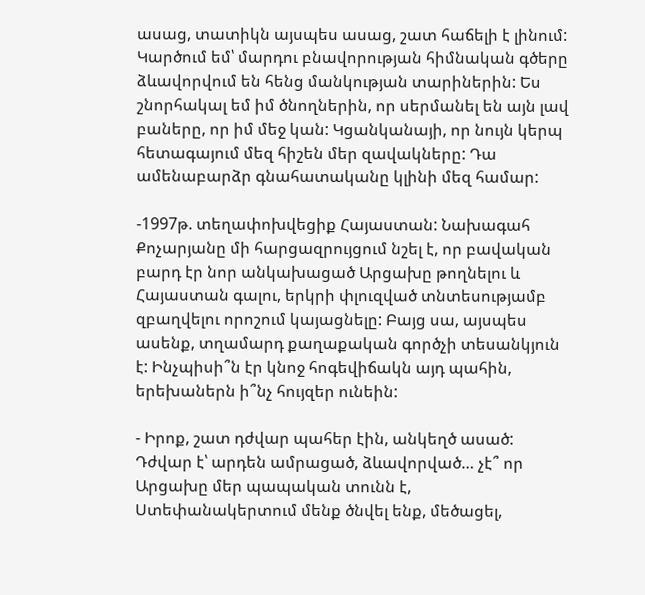ասաց, տատիկն այսպես ասաց, շատ հաճելի է լինում: Կարծում եմ՝ մարդու բնավորության հիմնական գծերը ձևավորվում են հենց մանկության տարիներին: Ես շնորհակալ եմ իմ ծնողներին, որ սերմանել են այն լավ բաները, որ իմ մեջ կան: Կցանկանայի, որ նույն կերպ հետագայում մեզ հիշեն մեր զավակները: Դա ամենաբարձր գնահատականը կլինի մեզ համար:

-1997թ. տեղափոխվեցիք Հայաստան: Նախագահ Քոչարյանը մի հարցազրույցում նշել է, որ բավական բարդ էր նոր անկախացած Արցախը թողնելու և Հայաստան գալու, երկրի փլուզված տնտեսությամբ զբաղվելու որոշում կայացնելը: Բայց սա, այսպես ասենք, տղամարդ քաղաքական գործչի տեսանկյուն է: Ինչպիսի՞ն էր կնոջ հոգեվիճակն այդ պահին, երեխաներն ի՞նչ հույզեր ունեին:

- Իրոք, շատ դժվար պահեր էին, անկեղծ ասած: Դժվար է՝ արդեն ամրացած, ձևավորված… չէ՞ որ Արցախը մեր պապական տունն է, Ստեփանակերտում մենք ծնվել ենք, մեծացել,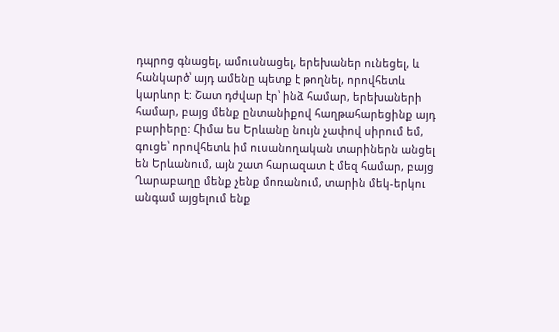դպրոց գնացել, ամուսնացել, երեխաներ ունեցել, և հանկարծ՝ այդ ամենը պետք է թողնել, որովհետև կարևոր է: Շատ դժվար էր՝ ինձ համար, երեխաների համար, բայց մենք ընտանիքով հաղթահարեցինք այդ բարիերը: Հիմա ես Երևանը նույն չափով սիրում եմ, գուցե՝ որովհետև իմ ուսանողական տարիներն անցել են Երևանում, այն շատ հարազատ է մեզ համար, բայց Ղարաբաղը մենք չենք մոռանում, տարին մեկ-երկու անգամ այցելում ենք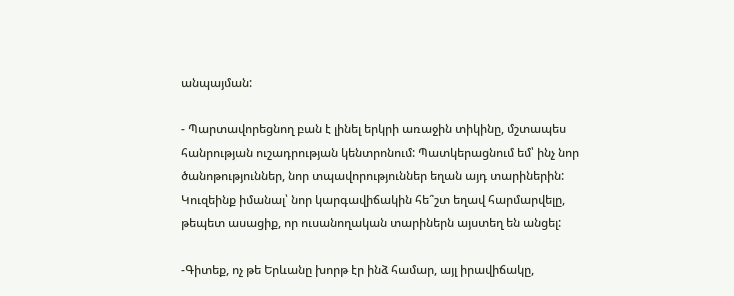անպայման:

- Պարտավորեցնող բան է լինել երկրի առաջին տիկինը, մշտապես հանրության ուշադրության կենտրոնում: Պատկերացնում եմ՝ ինչ նոր ծանոթություններ, նոր տպավորություններ եղան այդ տարիներին: Կուզեինք իմանալ՝ նոր կարգավիճակին հե՞շտ եղավ հարմարվելը, թեպետ ասացիք, որ ուսանողական տարիներն այստեղ են անցել:

-Գիտեք, ոչ թե Երևանը խորթ էր ինձ համար, այլ իրավիճակը,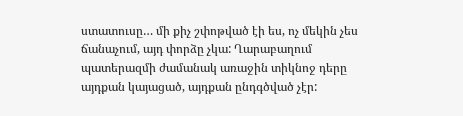ստատուսը… մի քիչ շփոթված էի ես, ոչ մեկին չես ճանաչում, այդ փորձը չկա: Ղարաբաղում պատերազմի ժամանակ առաջին տիկնոջ դերը այդքան կայացած, այդքան ընդգծված չէր: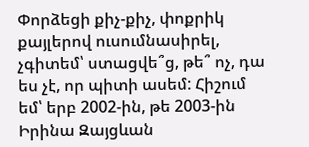Փորձեցի քիչ-քիչ, փոքրիկ քայլերով ուսումնասիրել, չգիտեմ՝ ստացվե՞ց, թե՞ ոչ, դա ես չէ, որ պիտի ասեմ: Հիշում եմ՝ երբ 2002-ին, թե 2003-ին Իրինա Զայցևան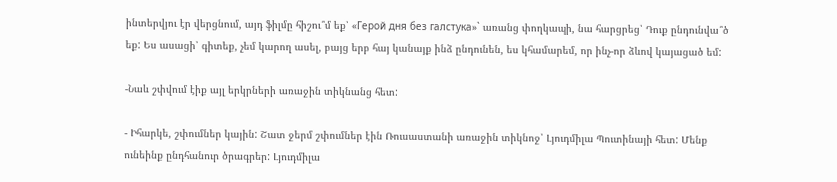ինտերվյու էր վերցնում, այդ ֆիլմը հիշու՞մ եք՝ «Герой дня без галстука»` առանց փողկապի, նա հարցրեց՝ Դուք ընդունվա՞ծ եք: Ես ասացի՝ գիտեք, չեմ կարող ասել, բայց երբ հայ կանայք ինձ ընդունեն, ես կհամարեմ, որ ինչ-որ ձևով կայացած եմ:

-Նաև շփվում էիք այլ երկրների առաջին տիկնանց հետ:

- Իհարկե, շփումներ կային: Շատ ջերմ շփումներ էին Ռուսաստանի առաջին տիկնոջ՝ Լյուդմիլա Պուտինայի հետ: Մենք ունեինք ընդհանուր ծրագրեր: Լյուդմիլա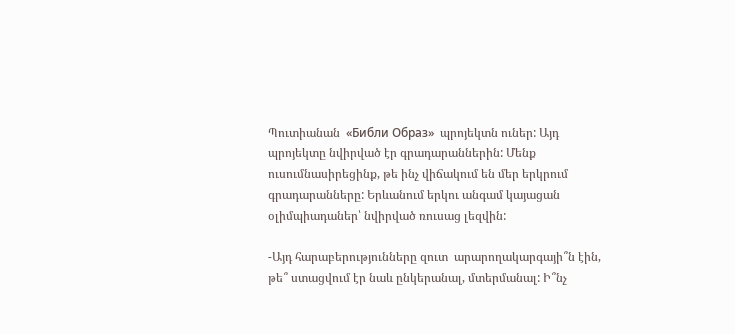Պուտիանան  «Библи Образ»  պրոյեկտն ուներ: Այդ պրոյեկտը նվիրված էր գրադարաններին: Մենք ուսումնասիրեցինք, թե ինչ վիճակում են մեր երկրում գրադարանները: Երևանում երկու անգամ կայացան օլիմպիադաներ՝ նվիրված ռուսաց լեզվին:

-Այդ հարաբերությունները զուտ  արարողակարգայի՞ն էին, թե՞ ստացվում էր նաև ընկերանալ, մտերմանալ: Ի՞նչ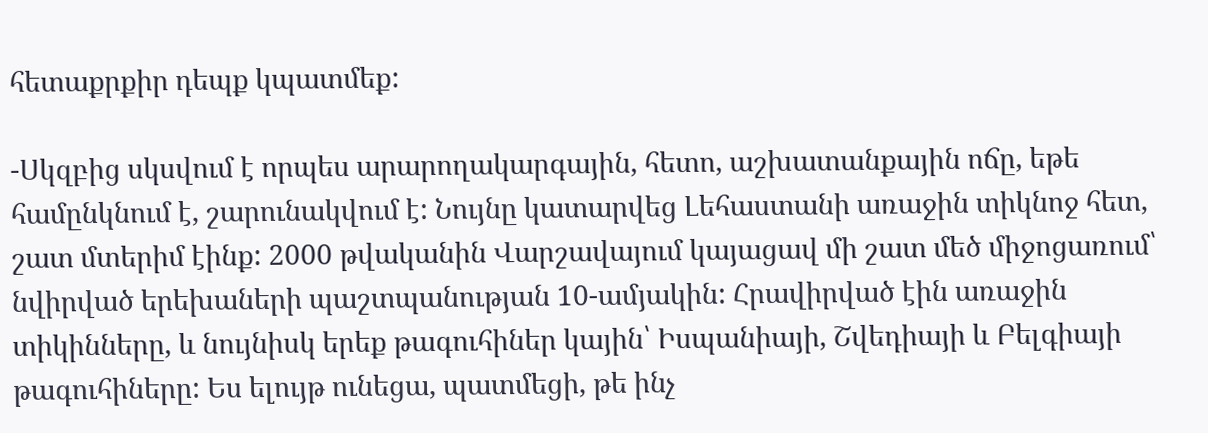հետաքրքիր դեպք կպատմեք:

-Սկզբից սկսվում է որպես արարողակարգային, հետո, աշխատանքային ոճը, եթե համընկնում է, շարունակվում է: Նույնը կատարվեց Լեհաստանի առաջին տիկնոջ հետ, շատ մտերիմ էինք: 2000 թվականին Վարշավայում կայացավ մի շատ մեծ միջոցառում՝ նվիրված երեխաների պաշտպանության 10-ամյակին: Հրավիրված էին առաջին տիկինները, և նույնիսկ երեք թագուհիներ կային՝ Իսպանիայի, Շվեդիայի և Բելգիայի թագուհիները: Ես ելույթ ունեցա, պատմեցի, թե ինչ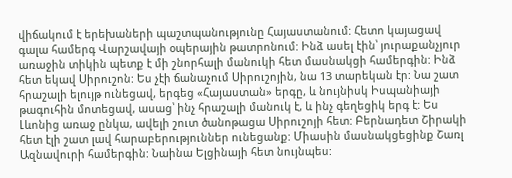վիճակում է երեխաների պաշտպանությունը Հայաստանում: Հետո կայացավ գալա համերգ Վարշավայի օպերային թատրոնում: Ինձ ասել էին՝ յուրաքանչյուր առաջին տիկին պետք է մի շնորհալի մանուկի հետ մասնակցի համերգին: Ինձ հետ եկավ Սիրուշոն: Ես չէի ճանաչում Սիրուշոյին, նա 13 տարեկան էր: Նա շատ հրաշալի ելույթ ունեցավ, երգեց «Հայաստան» երգը, և նույնիսկ Իսպանիայի թագուհին մոտեցավ, ասաց՝ ինչ հրաշալի մանուկ է, և ինչ գեղեցիկ երգ է: Ես Լևոնից առաջ ընկա, ավելի շուտ ծանոթացա Սիրուշոյի հետ: Բերնադետ Շիրակի հետ էլի շատ լավ հարաբերություններ ունեցանք: Միասին մասնակցեցինք Շառլ Ազնավուրի համերգին: Նաինա Ելցինայի հետ նույնպես: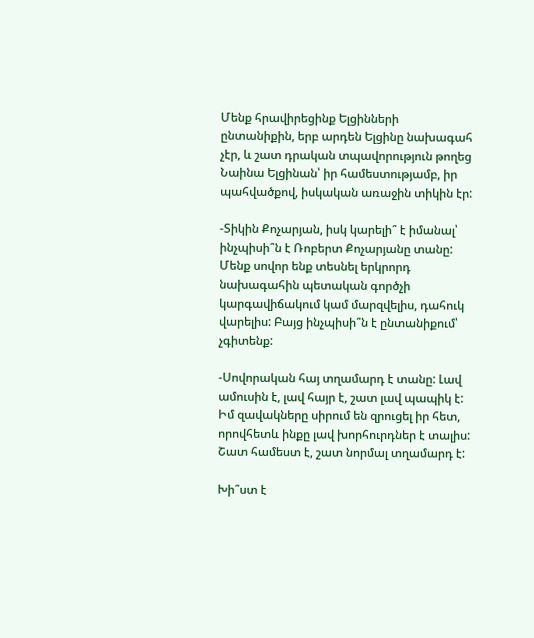Մենք հրավիրեցինք Ելցինների ընտանիքին, երբ արդեն Ելցինը նախագահ չէր, և շատ դրական տպավորություն թողեց Նաինա Ելցինան՝ իր համեստությամբ, իր պահվածքով, իսկական առաջին տիկին էր:

-Տիկին Քոչարյան, իսկ կարելի՞ է իմանալ՝ ինչպիսի՞ն է Ռոբերտ Քոչարյանը տանը: Մենք սովոր ենք տեսնել երկրորդ նախագահին պետական գործչի կարգավիճակում կամ մարզվելիս, դահուկ վարելիս: Բայց ինչպիսի՞ն է ընտանիքում՝ չգիտենք:

-Սովորական հայ տղամարդ է տանը: Լավ ամուսին է, լավ հայր է, շատ լավ պապիկ է: Իմ զավակները սիրում են զրուցել իր հետ, որովհետև ինքը լավ խորհուրդներ է տալիս: Շատ համեստ է, շատ նորմալ տղամարդ է:

Խի՞ստ է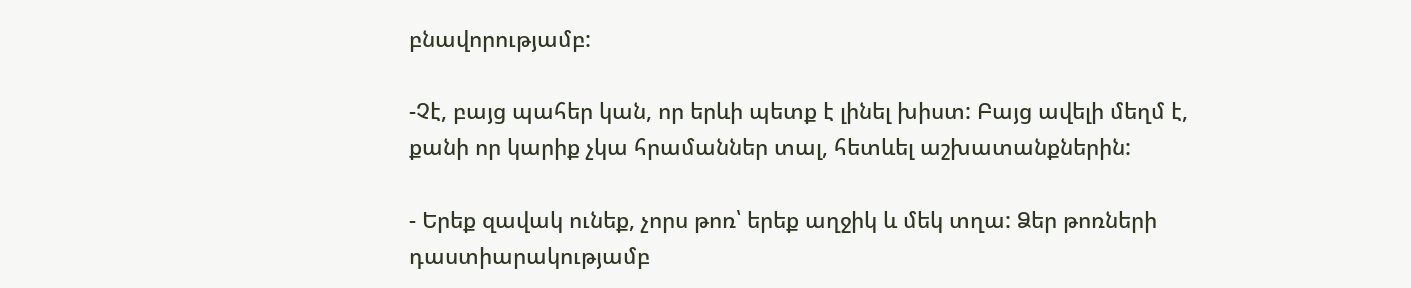բնավորությամբ:

-Չէ, բայց պահեր կան, որ երևի պետք է լինել խիստ: Բայց ավելի մեղմ է, քանի որ կարիք չկա հրամաններ տալ, հետևել աշխատանքներին:

- Երեք զավակ ունեք, չորս թոռ՝ երեք աղջիկ և մեկ տղա: Ձեր թոռների դաստիարակությամբ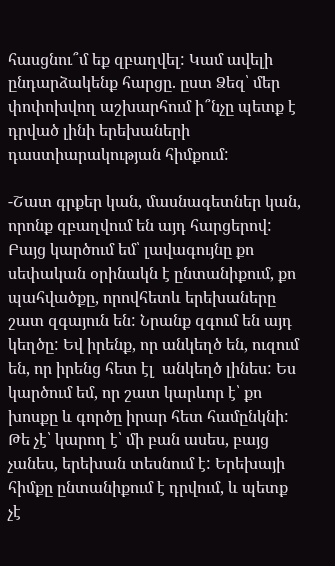հասցնու՞մ եք զբաղվել: Կամ ավելի ընդարձակենք հարցը. ըստ Ձեզ՝ մեր փոփոխվող աշխարհում ի՞նչը պետք է դրված լինի երեխաների դաստիարակության հիմքում:

-Շատ գրքեր կան, մասնագետներ կան, որոնք զբաղվում են այդ հարցերով: Բայց կարծում եմ՝ լավագույնը քո սեփական օրինակն է ընտանիքում, քո պահվածքը, որովհետև երեխաները շատ զգայուն են: Նրանք զգում են այդ կեղծը: Եվ իրենք, որ անկեղծ են, ուզում են, որ իրենց հետ էլ  անկեղծ լինես: Ես կարծում եմ, որ շատ կարևոր է՝ քո խոսքը և գործը իրար հետ համընկնի: Թե չէ՝ կարող է՝ մի բան ասես, բայց չանես, երեխան տեսնում է: Երեխայի հիմքը ընտանիքում է դրվում, և պետք չէ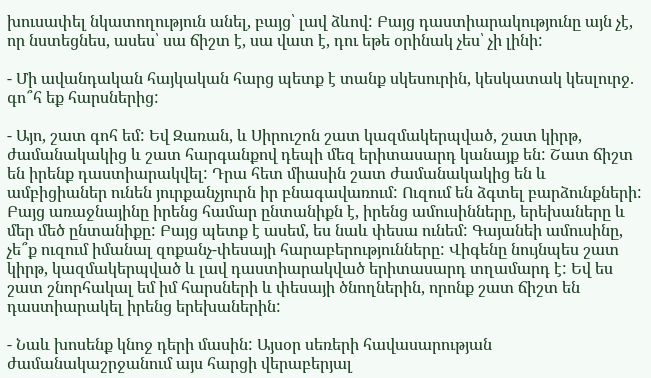խուսափել նկատողություն անել, բայց՝ լավ ձևով: Բայց դաստիարակությունը այն չէ, որ նստեցնես, ասես՝ սա ճիշտ է, սա վատ է, դու եթե օրինակ չես՝ չի լինի:

- Մի ավանդական հայկական հարց պետք է տանք սկեսուրին, կեսկատակ կեսլուրջ. գո՞հ եք հարսներից:

- Այո, շատ գոհ եմ: Եվ Զառան, և Սիրուշոն շատ կազմակերպված, շատ կիրթ, ժամանակակից և շատ հարգանքով դեպի մեզ երիտասարդ կանայք են: Շատ ճիշտ են իրենք դաստիարակվել: Դրա հետ միասին շատ ժամանակակից են և ամբիցիաներ ունեն յուրքանչյուրն իր բնագավառում: Ուզում են ձգտել բարձունքների: Բայց առաջնայինը իրենց համար ընտանիքն է, իրենց ամուսինները, երեխաները և մեր մեծ ընտանիքը: Բայց պետք է ասեմ, ես նաև փեսա ունեմ: Գայանեի ամուսինը, չե՞ք ուզում իմանալ զոքանչ-փեսայի հարաբերությունները: Վիգենը նույնպես շատ կիրթ, կազմակերպված և լավ դաստիարակված երիտասարդ տղամարդ է: Եվ ես շատ շնորհակալ եմ իմ հարսների և փեսայի ծնողներին, որոնք շատ ճիշտ են դաստիարակել իրենց երեխաներին:

- Նաև խոսենք կնոջ դերի մասին: Այսօր սեռերի հավասարության  ժամանակաշրջանում այս հարցի վերաբերյալ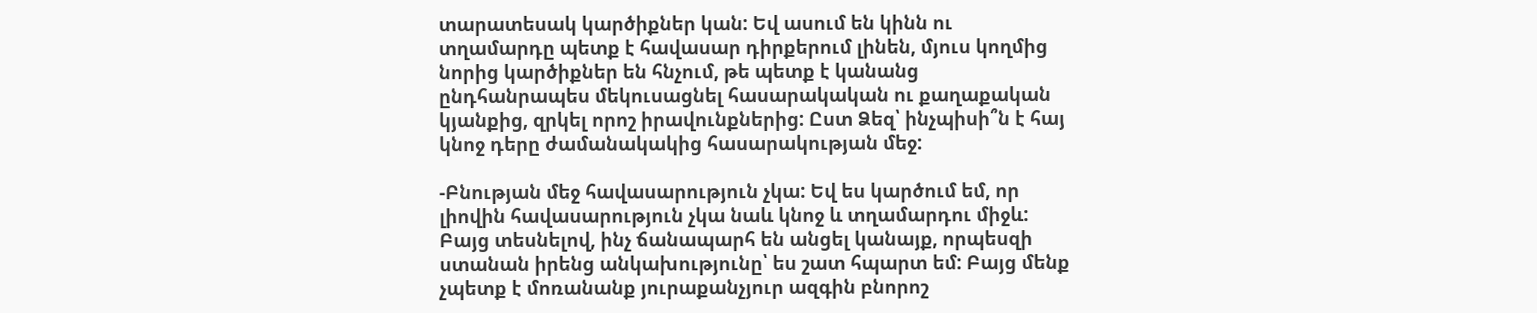տարատեսակ կարծիքներ կան: Եվ ասում են կինն ու տղամարդը պետք է հավասար դիրքերում լինեն, մյուս կողմից նորից կարծիքներ են հնչում, թե պետք է կանանց ընդհանրապես մեկուսացնել հասարակական ու քաղաքական կյանքից, զրկել որոշ իրավունքներից: Ըստ Ձեզ՝ ինչպիսի՞ն է հայ կնոջ դերը ժամանակակից հասարակության մեջ:

-Բնության մեջ հավասարություն չկա: Եվ ես կարծում եմ, որ լիովին հավասարություն չկա նաև կնոջ և տղամարդու միջև: Բայց տեսնելով, ինչ ճանապարհ են անցել կանայք, որպեսզի ստանան իրենց անկախությունը՝ ես շատ հպարտ եմ: Բայց մենք չպետք է մոռանանք յուրաքանչյուր ազգին բնորոշ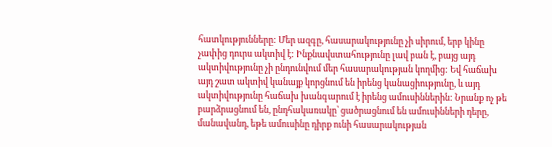հատկությունները: Մեր ազգը, հասարակությունը չի սիրում, երբ կինը չափից դուրս ակտիվ է: Ինքնավստահությունը լավ բան է, բայց այդ ակտիվությունը չի ընդունվում մեր հասարակության կողմից: Եվ հաճախ այդ շատ ակտիվ կանայք կորցնում են իրենց կանացիությունը, և այդ ակտիվությունը հաճախ խանգարում է իրենց ամուսիններին: Նրանք ոչ թե բարձրացնում են, ընդհակառակը՝ ցածրացնում են ամուսինների դերը, մանավանդ, եթե ամուսինը դիրք ունի հասարակության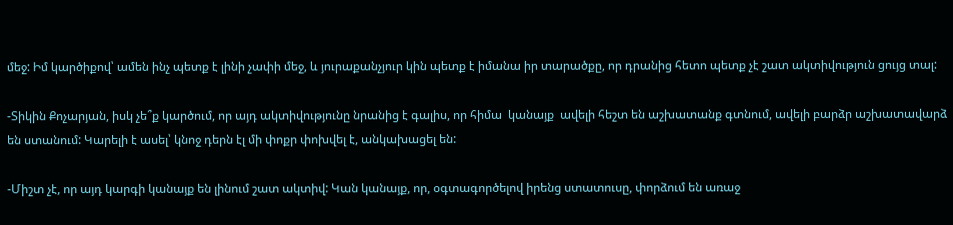մեջ: Իմ կարծիքով՝ ամեն ինչ պետք է լինի չափի մեջ, և յուրաքանչյուր կին պետք է իմանա իր տարածքը, որ դրանից հետո պետք չէ շատ ակտիվություն ցույց տալ:

-Տիկին Քոչարյան, իսկ չե՞ք կարծում, որ այդ ակտիվությունը նրանից է գալիս, որ հիմա  կանայք  ավելի հեշտ են աշխատանք գտնում, ավելի բարձր աշխատավարձ են ստանում: Կարելի է ասել՝ կնոջ դերն էլ մի փոքր փոխվել է, անկախացել են:

-Միշտ չէ, որ այդ կարգի կանայք են լինում շատ ակտիվ: Կան կանայք, որ, օգտագործելով իրենց ստատուսը, փորձում են առաջ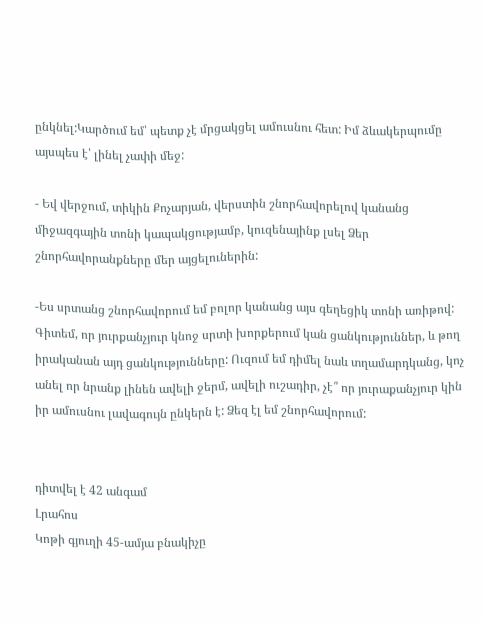ընկնել:Կարծում եմ՝ պետք չէ մրցակցել ամուսնու հետ: Իմ ձևակերպումը այսպես է՝ լինել չափի մեջ:

- Եվ վերջում, տիկին Քոչարյան, վերստին շնորհավորելով կանանց միջազգային տոնի կապակցությամբ, կուզենայինք լսել Ձեր շնորհավորանքները մեր այցելուներին:

-Ես սրտանց շնորհավորում եմ բոլոր կանանց այս գեղեցիկ տոնի առիթով: Գիտեմ, որ յուրքանչյուր կնոջ սրտի խորքերում կան ցանկություններ, և թող իրականան այդ ցանկությունները: Ուզում եմ դիմել նաև տղամարդկանց, կոչ անել որ նրանք լինեն ավելի ջերմ, ավելի ուշադիր, չէ՞ որ յուրաքանչյուր կին իր ամուսնու լավագույն ընկերն է: Ձեզ էլ եմ շնորհավորում:


դիտվել է 42 անգամ
Լրահոս
Կոթի գյուղի 45-ամյա բնակիչը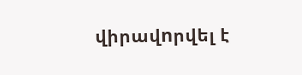վիրավnրվել է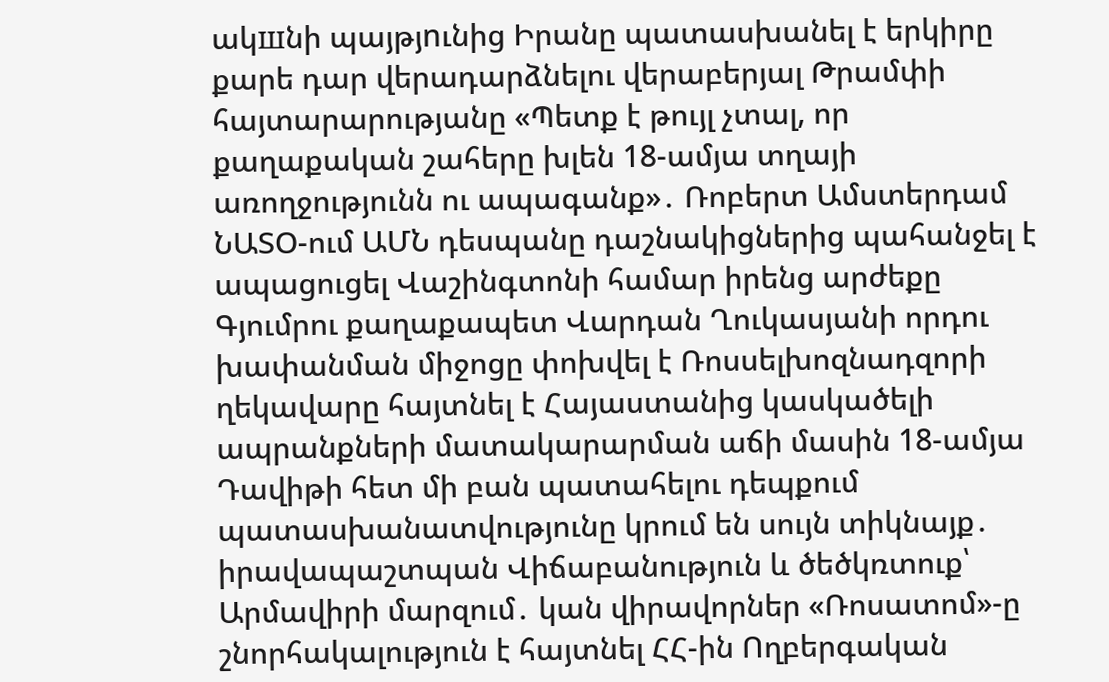ակшնի պայթյnւնից Իրանը պատասխանել է երկիրը քարե դար վերադարձնելու վերաբերյալ Թրամփի հայտարարությանը «Պետք է թույլ չտալ, որ քաղաքական շահերը խլեն 18-ամյա տղայի առողջությունն ու ապագանք»․ Ռոբերտ Ամստերդամ ՆԱՏՕ-ում ԱՄՆ դեսպանը դաշնակիցներից պահանջել է ապացուցել Վաշինգտոնի համար իրենց արժեքը Գյումրու քաղաքապետ Վարդան Ղուկասյանի որդու խափանման միջոցը փոխվել է Ռոսսելխոզնադզորի ղեկավարը հայտնել է Հայաստանից կասկածելի ապրանքների մատակարարման աճի մասին 18-ամյա Դավիթի հետ մի բան պատահելու դեպքում պատասխանատվությունը կրում են սույն տիկնայք․ իրավապաշտպան Վիճաբանություն և ծեծկռտուք՝ Արմավիրի մարզում․ կան վիրավորներ «Ռոսատոմ»-ը շնորհակալություն է հայտնել ՀՀ-ին Ողբերգական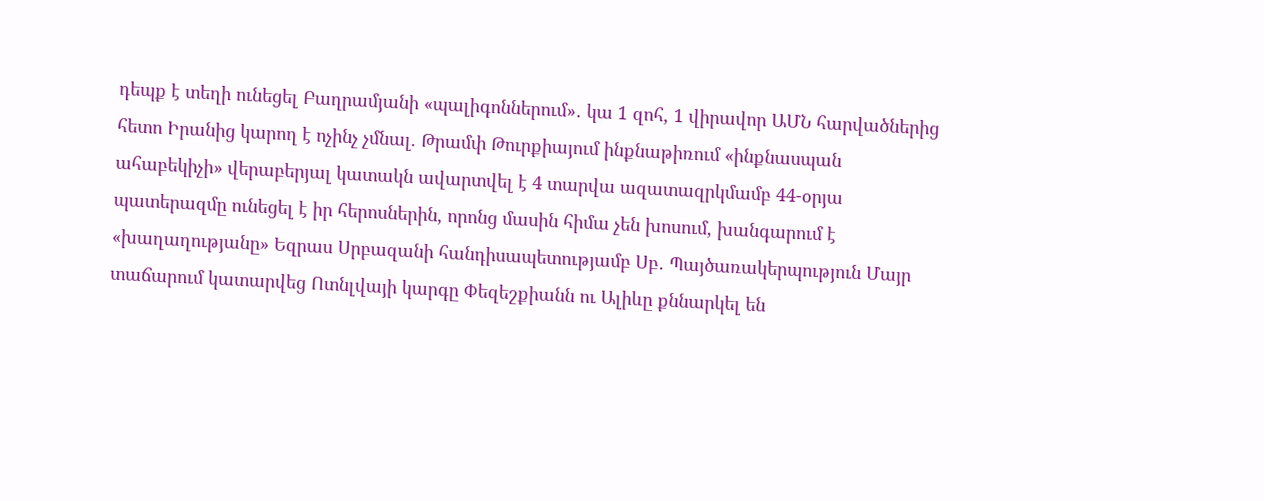դեպք է տեղի ունեցել Բաղրամյանի «պալիգոններում»․ կա 1 զոհ, 1 վիրավոր ԱՄՆ հարվածներից հետո Իրանից կարող է ոչինչ չմնալ. Թրամփ Թուրքիայում ինքնաթիռում «ինքնասպան ահաբեկիչի» վերաբերյալ կատակն ավարտվել է 4 տարվա ազատազրկմամբ 44-օրյա պատերազմը ունեցել է իր հերոսներին, որոնց մասին հիմա չեն խոսում, խանգարում է «խաղաղությանը» Եզրաս Սրբազանի հանդիսապետությամբ Սբ․ Պայծառակերպություն Մայր տաճարում կատարվեց Ոտնլվայի կարգը Փեզեշքիանն ու Ալիևը քննարկել են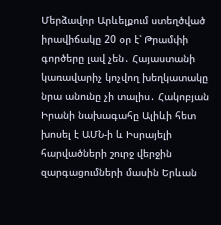Մերձավոր Արևելքում ստեղծված իրավիճակը 20 օր է՝ Թրամփի գործերը լավ չեն․ Հայաստանի կառավարիչ կոչվող խեղկատակը նրա անունը չի տալիս․ Հակոբյան Իրանի նախագահը Ալիևի հետ խոսել է ԱՄՆ-ի և Իսրայելի հարվածների շուրջ վերջին զարգացումների մասին Երևան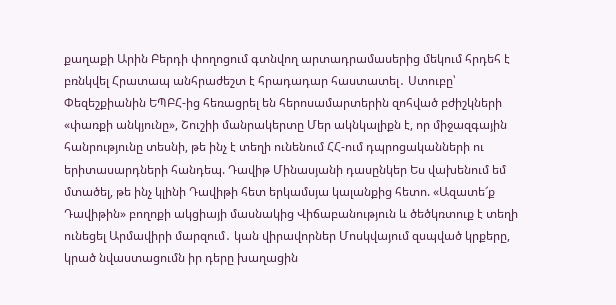քաղաքի Արին Բերդի փողոցում գտնվող արտադրամասերից մեկում հրդեհ է բռնկվել Հրատապ անհրաժեշտ է հրադադար հաստատել․ Ստուբը՝ Փեզեշքիանին ԵՊԲՀ-ից հեռացրել են հերոսամարտերին զոհված բժիշկների «փառքի անկյունը», Շուշիի մանրակերտը Մեր ակնկալիքն է, որ միջազգային հանրությունը տեսնի, թե ինչ է տեղի ունենում ՀՀ-ում դպրոցականների ու երիտասարդների հանդեպ. Դավիթ Մինասյանի դասընկեր Ես վախենում եմ մտածել, թե ինչ կլինի Դավիթի հետ երկամսյա կալանքից հետո. «Ազատե՜ք Դավիթին» բողոքի ակցիայի մասնակից Վիճաբանություն և ծեծկռտուք է տեղի ունեցել Արմավիրի մարզում․ կան վիրավորներ Մոսկվայում զսպված կրքերը, կրած նվաստացումն իր դերը խաղացին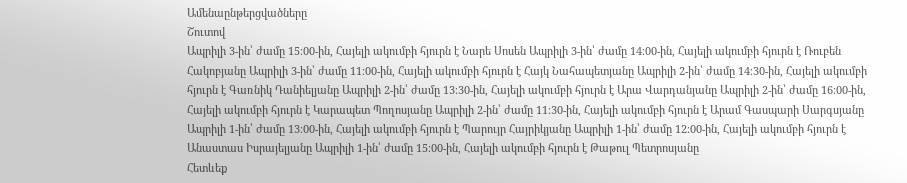Ամենաընթերցվածները
Շուտով
Ապրիլի 3-ին՝ ժամը 15։00-ին, Հայելի ակումբի հյուրն է Նարե Սոսեն Ապրիլի 3-ին՝ ժամը 14։00-ին, Հայելի ակումբի հյուրն է Ռուբեն Հակոբյանը Ապրիլի 3-ին՝ ժամը 11։00-ին, Հայելի ակումբի հյուրն է Հայկ Նահապետյանը Ապրիլի 2-ին՝ ժամը 14։30-ին, Հայելի ակումբի հյուրն է Գառնիկ Դանիելյանը Ապրիլի 2-ին՝ ժամը 13։30-ին, Հայելի ակումբի հյուրն է Արա Վարդանյանը Ապրիլի 2-ին՝ ժամը 16։00-ին, Հայելի ակումբի հյուրն է Կարապետ Պողոսյանը Ապրիլի 2-ին՝ ժամը 11։30-ին, Հայելի ակումբի հյուրն է Արամ Գասպարի Սարգսյանը Ապրիլի 1-ին՝ ժամը 13։00-ին, Հայելի ակումբի հյուրն է Պարույր Հայրիկյանը Ապրիլի 1-ին՝ ժամը 12։00-ին, Հայելի ակումբի հյուրն է Անաստաս Իսրայելյանը Ապրիլի 1-ին՝ ժամը 15։00-ին, Հայելի ակումբի հյուրն է Թաթուլ Պետրոսյանը
Հետևեք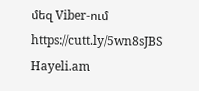մեզ Viber-ում https://cutt.ly/5wn8sJBS
Hayeli.am